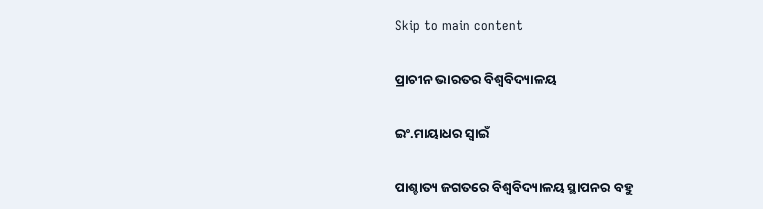Skip to main content

ପ୍ରାଚୀନ ଭାରତର ବିଶ୍ୱବିଦ୍ୟାଳୟ

ଇଂ.ମାୟାଧର ସ୍ବାଇଁ

ପାଶ୍ଚାତ୍ୟ ଜଗତରେ ବିଶ୍ୱବିଦ୍ୟାଳୟ ସ୍ଥାପନର ବହୁ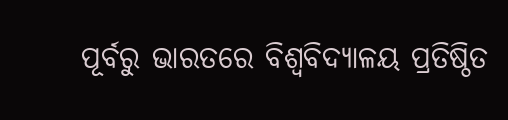ପୂର୍ବରୁ ଭାରତରେ ବିଶ୍ୱବିଦ୍ୟାଳୟ ପ୍ରତିଷ୍ଠିତ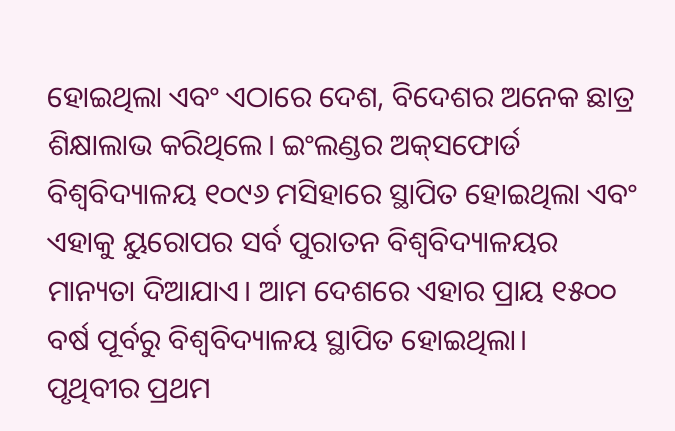ହୋଇଥିଲା ଏବଂ ଏଠାରେ ଦେଶ, ବିଦେଶର ଅନେକ ଛାତ୍ର ଶିକ୍ଷାଲାଭ କରିଥିଲେ। ଇଂଲଣ୍ଡର ଅକ୍‌ସଫୋର୍ଡ ବିଶ୍ୱବିଦ୍ୟାଳୟ ୧୦୯୬ ମସିହାରେ ସ୍ଥାପିତ ହୋଇଥିଲା ଏବଂ ଏହାକୁ ୟୁରୋପର ସର୍ବ ପୁରାତନ ବିଶ୍ୱବିଦ୍ୟାଳୟର ମାନ୍ୟତା ଦିଆଯାଏ। ଆମ ଦେଶରେ ଏହାର ପ୍ରାୟ ୧୫୦୦ ବର୍ଷ ପୂର୍ବରୁ ବିଶ୍ୱବିଦ୍ୟାଳୟ ସ୍ଥାପିତ ହୋଇଥିଲା।
ପୃଥିବୀର ପ୍ରଥମ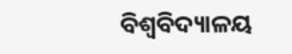ବିଶ୍ୱବିଦ୍ୟାଳୟ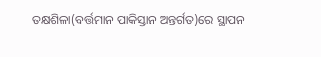ତକ୍ଷଶିଳା(ବର୍ତ୍ତମାନ ପାକିସ୍ତାନ ଅନ୍ତର୍ଗତ)ରେ ସ୍ଥାପନ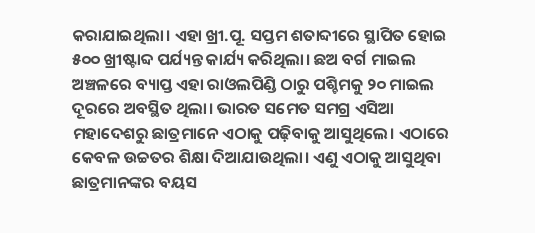କରାଯାଇଥିଲା। ଏହା ଖ୍ରୀ.ପୂ. ସପ୍ତମ ଶତାବ୍ଦୀରେ ସ୍ଥାପିତ ହୋଇ ୫୦୦ ଖ୍ରୀଷ୍ଟାବ୍ଦ ପର୍ଯ୍ୟନ୍ତ କାର୍ଯ୍ୟ କରିଥିଲା। ଛଅ ବର୍ଗ ମାଇଲ ଅଞ୍ଚଳରେ ବ୍ୟାପ୍ତ ଏହା ରାଓଲପିଣ୍ଡି ଠାରୁ ପଶ୍ଚିମକୁ ୨୦ ମାଇଲ ଦୂରରେ ଅବସ୍ଥିତ ଥିଲା। ଭାରତ ସମେତ ସମଗ୍ର ଏସିଆ ମହାଦେଶରୁ ଛାତ୍ରମାନେ ଏଠାକୁ ପଢ଼ିବାକୁ ଆସୁଥିଲେ। ଏଠାରେ କେବଳ ଉଚ୍ଚତର ଶିକ୍ଷା ଦିଆଯାଉଥିଲା। ଏଣୁ ଏଠାକୁ ଆସୁଥିବା ଛାତ୍ରମାନଙ୍କର ବୟସ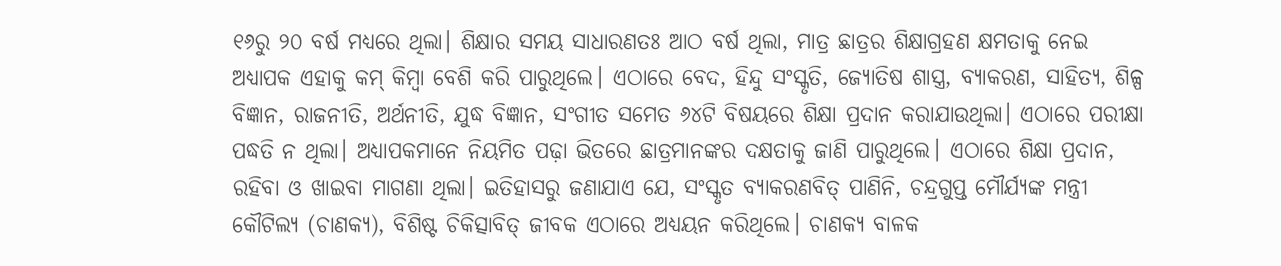୧୬ରୁ ୨୦ ବର୍ଷ ମଧ୍ୟରେ ଥିଲା। ଶିକ୍ଷାର ସମୟ ସାଧାରଣତଃ ଆଠ ବର୍ଷ ଥିଲା, ମାତ୍ର ଛାତ୍ରର ଶିକ୍ଷାଗ୍ରହଣ କ୍ଷମତାକୁ ନେଇ ଅଧ୍ୟାପକ ଏହାକୁ କମ୍‌ କିମ୍ବା ବେଶି କରି ପାରୁଥିଲେ। ଏଠାରେ ବେଦ, ହିନ୍ଦୁ ସଂସ୍କୃତି, ଜ୍ୟୋତିଷ ଶାସ୍ତ୍ର, ବ୍ୟାକରଣ, ସାହିତ୍ୟ, ଶିଳ୍ପ ବିଜ୍ଞାନ, ରାଜନୀତି, ଅର୍ଥନୀତି, ଯୁଦ୍ଧ ବିଜ୍ଞାନ, ସଂଗୀତ ସମେତ ୬୪ଟି ବିଷୟରେ ଶିକ୍ଷା ପ୍ରଦାନ କରାଯାଉଥିଲା। ଏଠାରେ ପରୀକ୍ଷା ପଦ୍ଧତି ନ ଥିଲା। ଅଧ୍ୟାପକମାନେ ନିୟମିତ ପଢ଼ା ଭିତରେ ଛାତ୍ରମାନଙ୍କର ଦକ୍ଷତାକୁ ଜାଣି ପାରୁଥିଲେ। ଏଠାରେ ଶିକ୍ଷା ପ୍ରଦାନ, ରହିବା ଓ ଖାଇବା ମାଗଣା ଥିଲା। ଇତିହାସରୁ ଜଣାଯାଏ ଯେ, ସଂସ୍କୃତ ବ୍ୟାକରଣବିତ୍‌ ପାଣିନି, ଚନ୍ଦ୍ରଗୁପ୍ତ ମୌର୍ଯ୍ୟଙ୍କ ମନ୍ତ୍ରୀ କୌଟିଲ୍ୟ (ଚାଣକ୍ୟ), ବିଶିଷ୍ଟ ଚିକିତ୍ସାବିତ୍‌ ଜୀବକ ଏଠାରେ ଅଧ୍ୟୟନ କରିଥିଲେ। ଚାଣକ୍ୟ ବାଳକ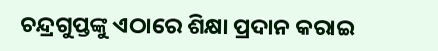ଚନ୍ଦ୍ରଗୁପ୍ତଙ୍କୁ ଏଠାରେ ଶିକ୍ଷା ପ୍ରଦାନ କରାଇ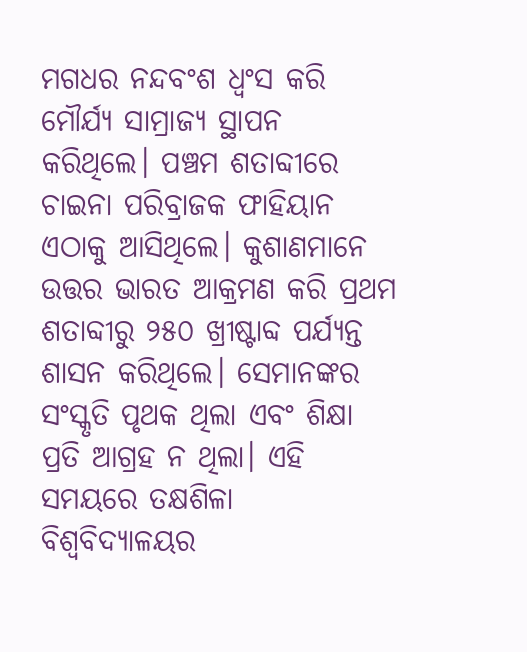ମଗଧର ନନ୍ଦବଂଶ ଧ୍ୱଂସ କରି ମୌର୍ଯ୍ୟ ସାମ୍ରାଜ୍ୟ ସ୍ଥାପନ କରିଥିଲେ। ପଞ୍ଚମ ଶତାବ୍ଦୀରେ ଚାଇନା ପରିବ୍ରାଜକ ଫାହିୟାନ ଏଠାକୁ ଆସିଥିଲେ। କୁଶାଣମାନେ ଉତ୍ତର ଭାରତ ଆକ୍ରମଣ କରି ପ୍ରଥମ ଶତାବ୍ଦୀରୁ ୨୫୦ ଖ୍ରୀଷ୍ଟାବ୍ଦ ପର୍ଯ୍ୟନ୍ତ ଶାସନ କରିଥିଲେ। ସେମାନଙ୍କର ସଂସ୍କୃତି ପୃଥକ ଥିଲା ଏବଂ ଶିକ୍ଷା ପ୍ରତି ଆଗ୍ରହ ନ ଥିଲା। ଏହି ସମୟରେ ତକ୍ଷଶିଳା ବିଶ୍ୱବିଦ୍ୟାଳୟର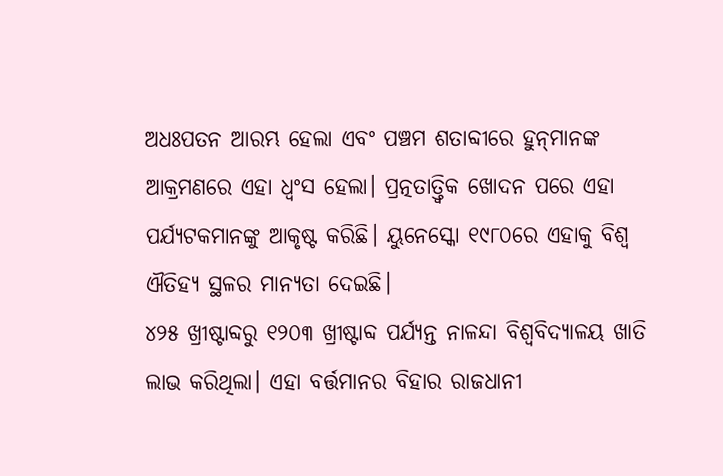ଅଧଃପତନ ଆରମ୍ଭ ହେଲା ଏବଂ ପଞ୍ଚମ ଶତାବ୍ଦୀରେ ହୁନ୍‌ମାନଙ୍କ ଆକ୍ରମଣରେ ଏହା ଧ୍ୱଂସ ହେଲା। ପ୍ରତ୍ନତାତ୍ତ୍ୱିକ ଖୋଦନ ପରେ ଏହା ପର୍ଯ୍ୟଟକମାନଙ୍କୁ ଆକୃଷ୍ଟ କରିଛି। ୟୁନେସ୍କୋ ୧୯୮୦ରେ ଏହାକୁ ବିଶ୍ୱ ଐତିହ୍ୟ ସ୍ଥଳର ମାନ୍ୟତା ଦେଇଛି।
୪୨୫ ଖ୍ରୀଷ୍ଟାବ୍ଦରୁ ୧୨୦୩ ଖ୍ରୀଷ୍ଟାବ୍ଦ ପର୍ଯ୍ୟନ୍ତ ନାଳନ୍ଦା ବିଶ୍ୱବିଦ୍ୟାଳୟ ଖାତି ଲାଭ କରିଥିଲା। ଏହା ବର୍ତ୍ତମାନର ବିହାର ରାଜଧାନୀ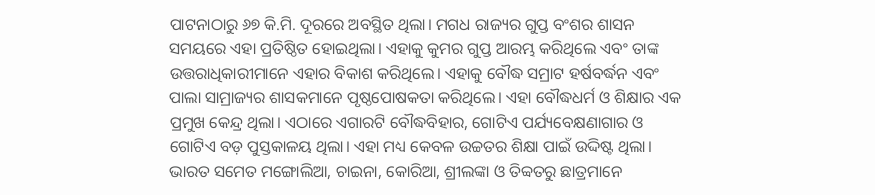ପାଟନାଠାରୁ ୬୭ କି.ମି. ଦୂରରେ ଅବସ୍ଥିତ ଥିଲା। ମଗଧ ରାଜ୍ୟର ଗୁପ୍ତ ବଂଶର ଶାସନ ସମୟରେ ଏହା ପ୍ରତିଷ୍ଠିତ ହୋଇଥିଲା। ଏହାକୁ କୁମର ଗୁପ୍ତ ଆରମ୍ଭ କରିଥିଲେ ଏବଂ ତାଙ୍କ ଉତ୍ତରାଧିକାରୀମାନେ ଏହାର ବିକାଶ କରିଥିଲେ। ଏହାକୁ ବୌଦ୍ଧ ସମ୍ରାଟ ହର୍ଷବର୍ଦ୍ଧନ ଏବଂ ପାଲା ସାମ୍ରାଜ୍ୟର ଶାସକମାନେ ପୃଷ୍ଠପୋଷକତା କରିଥିଲେ। ଏହା ବୌଦ୍ଧଧର୍ମ ଓ ଶିକ୍ଷାର ଏକ ପ୍ରମୁଖ କେନ୍ଦ୍ର ଥିଲା। ଏଠାରେ ଏଗାରଟି ବୌଦ୍ଧବିହାର, ଗୋଟିଏ ପର୍ଯ୍ୟବେକ୍ଷଣାଗାର ଓ ଗୋଟିଏ ବଡ଼ ପୁସ୍ତକାଳୟ ଥିଲା। ଏହା ମଧ୍ୟ କେବଳ ଉଚ୍ଚତର ଶିକ୍ଷା ପାଇଁ ଉଦ୍ଦିଷ୍ଟ ଥିଲା। ଭାରତ ସମେତ ମଙ୍ଗୋଲିଆ, ଚାଇନା, କୋରିଆ, ଶ୍ରୀଲଙ୍କା ଓ ତିବ୍ବତରୁ ଛାତ୍ରମାନେ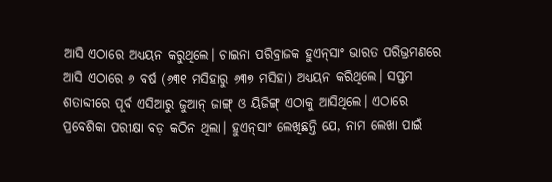ଆସି ଏଠାରେ ଅଧ୍ୟୟନ କରୁଥିଲେ। ଚାଇନା ପରିବ୍ରାଜକ ହୁଏନ୍‌ସାଂ ଭାରତ ପରିଭ୍ରମଣରେ ଆସି ଏଠାରେ ୬ ବର୍ଷ (୬୩୧ ମସିହାରୁ ୬୩୭ ମସିହା) ଅଧ୍ୟୟନ କରିଥିଲେ। ସପ୍ତମ ଶତାବ୍ଦୀରେ ପୂର୍ବ ଏସିଆରୁ ଜୁଆନ୍‌ ଜାଙ୍ଗ୍‌ ଓ ୟିଜିଙ୍ଗ୍‌ ଏଠାକୁ ଆସିଥିଲେ। ଏଠାରେ ପ୍ରବେଶିକା ପରୀକ୍ଷା ବଡ଼ କଠିନ ଥିଲା। ହୁଏନ୍‌ସାଂ ଲେଖିଛନ୍ତି ଯେ, ନାମ ଲେଖା ପାଇଁ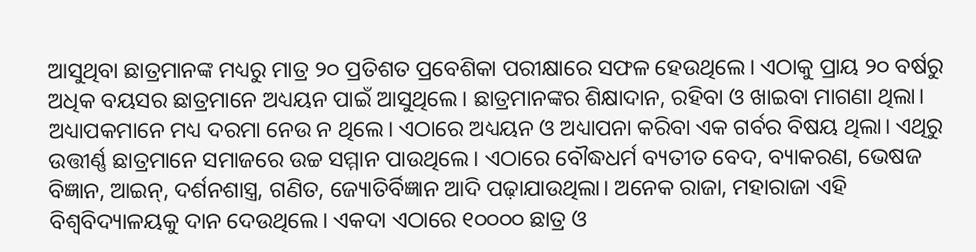ଆସୁଥିବା ଛାତ୍ରମାନଙ୍କ ମଧ୍ୟରୁ ମାତ୍ର ୨୦ ପ୍ରତିଶତ ପ୍ରବେଶିକା ପରୀକ୍ଷାରେ ସଫଳ ହେଉଥିଲେ। ଏଠାକୁ ପ୍ରାୟ ୨୦ ବର୍ଷରୁ ଅଧିକ ବୟସର ଛାତ୍ରମାନେ ଅଧ୍ୟୟନ ପାଇଁ ଆସୁଥିଲେ। ଛାତ୍ରମାନଙ୍କର ଶିକ୍ଷାଦାନ, ରହିବା ଓ ଖାଇବା ମାଗଣା ଥିଲା। ଅଧ୍ୟାପକମାନେ ମଧ୍ୟ ଦରମା ନେଉ ନ ଥିଲେ। ଏଠାରେ ଅଧ୍ୟୟନ ଓ ଅଧ୍ୟାପନା କରିବା ଏକ ଗର୍ବର ବିଷୟ ଥିଲା। ଏଥିରୁ ଉତ୍ତୀର୍ଣ୍ଣ ଛାତ୍ରମାନେ ସମାଜରେ ଉଚ୍ଚ ସମ୍ମାନ ପାଉଥିଲେ। ଏଠାରେ ବୌଦ୍ଧଧର୍ମ ବ୍ୟତୀତ ବେଦ, ବ୍ୟାକରଣ, ଭେଷଜ ବିଜ୍ଞାନ, ଆଇନ୍‌, ଦର୍ଶନଶାସ୍ତ୍ର, ଗଣିତ, ଜ୍ୟୋତିର୍ବିଜ୍ଞାନ ଆଦି ପଢ଼ାଯାଉଥିଲା। ଅନେକ ରାଜା, ମହାରାଜା ଏହି ବିଶ୍ୱବିଦ୍ୟାଳୟକୁ ଦାନ ଦେଉଥିଲେ। ଏକଦା ଏଠାରେ ୧୦୦୦୦ ଛାତ୍ର ଓ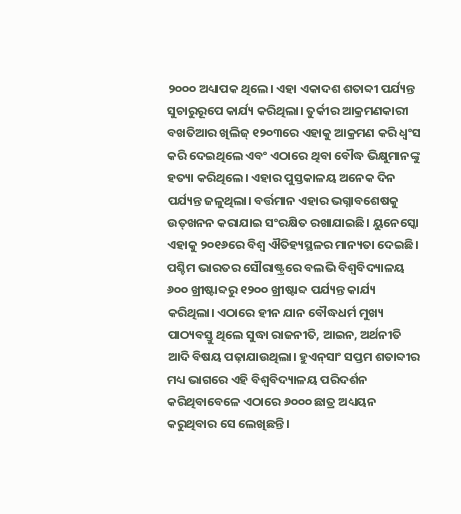୨୦୦୦ ଅଧ୍ୟାପକ ଥିଲେ। ଏହା ଏକାଦଶ ଶତାବ୍ଦୀ ପର୍ଯ୍ୟନ୍ତ ସୁଚାରୁରୂପେ କାର୍ଯ୍ୟ କରିଥିଲା। ତୁର୍କୀର ଆକ୍ରମଣକାରୀ ବଖତିଆର ଖିଲିଜ୍‌ ୧୨୦୩ରେ ଏହାକୁ ଆକ୍ରମଣ କରି ଧ୍ୱଂସ କରି ଦେଇଥିଲେ ଏବଂ ଏଠାରେ ଥିବା ବୌଦ୍ଧ ଭିକ୍ଷୁମାନଙ୍କୁ ହତ୍ୟା କରିଥିଲେ। ଏହାର ପୁସ୍ତକାଳୟ ଅନେକ ଦିନ ପର୍ଯ୍ୟନ୍ତ ଜଳୁଥିଲା। ବର୍ତ୍ତମାନ ଏହାର ଭଗ୍ନାବଶେଷକୁ ଉତ୍‌ଖନନ କରାଯାଇ ସଂରକ୍ଷିତ ରଖାଯାଇଛି। ୟୁନେସ୍କୋ ଏହାକୁ ୨୦୧୬ରେ ବିଶ୍ୱ ଐତିହ୍ୟସ୍ଥଳର ମାନ୍ୟତା ଦେଇଛି।
ପଶ୍ଚିମ ଭାରତର ସୌରାଷ୍ଟ୍ରରେ ବଲଭି ବିଶ୍ୱବିଦ୍ୟାଳୟ ୬୦୦ ଖ୍ରୀଷ୍ଟାବ୍ଦରୁ ୧୨୦୦ ଖ୍ରୀଷ୍ଟାବ୍ଦ ପର୍ଯ୍ୟନ୍ତ କାର୍ଯ୍ୟ କରିଥିଲା। ଏଠାରେ ହୀନ ଯାନ ବୌଦ୍ଧଧର୍ମ ମୁଖ୍ୟ ପାଠ୍ୟବସ୍ତୁ ଥିଲେ ସୁଦ୍ଧା ରାଜନୀତି, ଆଇନ, ଅର୍ଥନୀତି ଆଦି ବିଷୟ ପଢ଼ାଯାଉଥିଲା। ହୁଏନ୍‌ସାଂ ସପ୍ତମ ଶତାବ୍ଦୀର ମଧ୍ୟ ଭାଗରେ ଏହି ବିଶ୍ୱବିଦ୍ୟାଳୟ ପରିଦର୍ଶନ କରିଥିବାବେଳେ ଏଠାରେ ୬୦୦୦ ଛାତ୍ର ଅଧ୍ୟୟନ କରୁଥିବାର ସେ ଲେଖିଛନ୍ତି।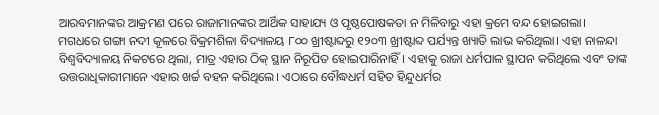ଆରବମାନଙ୍କର ଆକ୍ରମଣ ପରେ ରାଜାମାନଙ୍କର ଆର୍ଥିକ ସାହାଯ୍ୟ ଓ ପୃଷ୍ଠପୋଷକତା ନ ମିଳିବାରୁ ଏହା କ୍ରମେ ବନ୍ଦ ହୋଇଗଲା।
ମଗଧରେ ଗଙ୍ଗା ନଦୀ କୂଳରେ ବିକ୍ରମଶିଳା ବିଦ୍ୟାଳୟ ୮୦୦ ଖ୍ରୀଷ୍ଟାବ୍ଦରୁ ୧୨୦୩ ଖ୍ରୀଷ୍ଟାବ୍ଦ ପର୍ଯ୍ୟନ୍ତ ଖ୍ୟାତି ଲାଭ କରିଥିଲା। ଏହା ନାଳନ୍ଦା ବିଶ୍ୱବିଦ୍ୟାଳୟ ନିକଟରେ ଥିଲା, ମାତ୍ର ଏହାର ଠିକ୍‌ ସ୍ଥାନ ନିରୂପିତ ହୋଇପାରିନାହିଁ। ଏହାକୁ ରାଜା ଧର୍ମପାଳ ସ୍ଥାପନ କରିଥିଲେ ଏବଂ ତାଙ୍କ ଉତ୍ତରାଧିକାରୀମାନେ ଏହାର ଖର୍ଚ୍ଚ ବହନ କରିଥିଲେ। ଏଠାରେ ବୌଦ୍ଧଧର୍ମ ସହିତ ହିନ୍ଦୁଧର୍ମର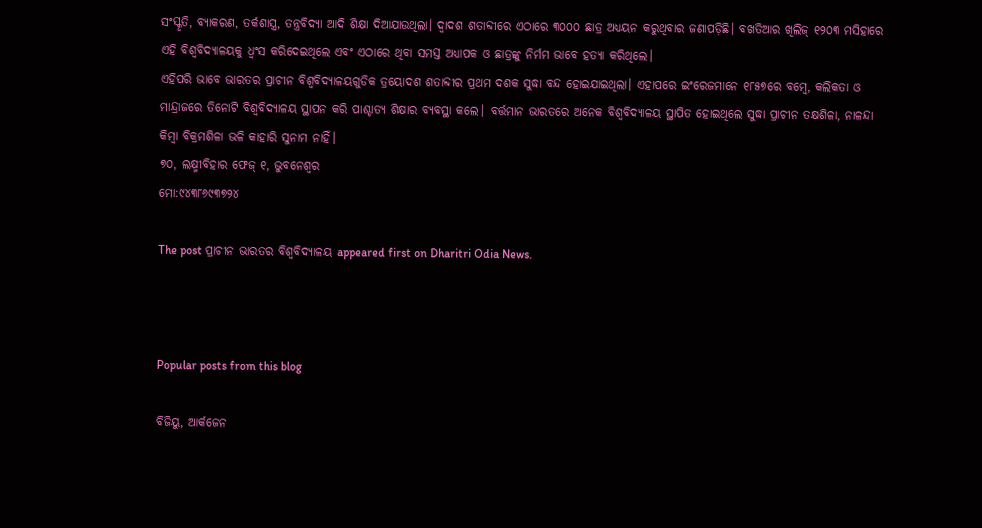ସଂସ୍କୃତି, ବ୍ୟାକରଣ, ତର୍କଶାସ୍ତ୍ର, ତନ୍ତ୍ରବିଦ୍ୟା ଆଦି ଶିକ୍ଷା ଦିଆଯାଉଥିଲା। ଦ୍ୱାଦଶ ଶତାବ୍ଦୀରେ ଏଠାରେ ୩୦୦୦ ଛାତ୍ର ଅଧ୍ୟୟନ କରୁଥିବାର ଜଣାପଡ଼ିଛି। ବଖତିଆର ଖିଲିଜ୍‌ ୧୨୦୩ ମସିହାରେ ଏହି ବିଶ୍ୱବିଦ୍ୟାଳୟକୁ ଧ୍ୱଂସ କରିଦେଇଥିଲେ ଏବଂ ଏଠାରେ ଥିବା ସମସ୍ତ ଅଧ୍ୟାପକ ଓ ଛାତ୍ରଙ୍କୁ ନିର୍ମମ ଭାବେ ହତ୍ୟା କରିଥିଲେ।
ଏହିପରି ଭାବେ ଭାରତର ପ୍ରାଚୀନ ବିଶ୍ୱବିଦ୍ୟାଳୟଗୁଡିକ ତ୍ରୟୋଦଶ ଶତାବ୍ଦୀର ପ୍ରଥମ ଦଶକ ସୁଦ୍ଧା ବନ୍ଦ ହୋଇଯାଇଥିଲା। ଏହାପରେ ଇଂରେଜମାନେ ୧୮୫୭ରେ ବମ୍ବେ, କଲିକତା ଓ ମାନ୍ଦ୍ରାଜରେ ତିନୋଟି ବିଶ୍ୱବିଦ୍ୟାଳୟ ସ୍ଥାପନ କରି ପାଶ୍ଚାତ୍ୟ ଶିକ୍ଷାର ବ୍ୟବସ୍ଥା କଲେ। ବର୍ତ୍ତମାନ ଭାରତରେ ଅନେକ ବିଶ୍ୱବିଦ୍ୟାଳୟ ସ୍ଥାପିତ ହୋଇଥିଲେ ସୁଦ୍ଧା ପ୍ରାଚୀନ ତକ୍ଷଶିଳା, ନାଳନ୍ଦା କିମ୍ବା ବିକ୍ରମଶିଳା ଭଳି କାହାରି ସୁନାମ ନାହିଁ।
୭୦, ଲକ୍ଷ୍ମୀବିହାର ଫେଜ୍‌ ୧, ଭୁବନେଶ୍ୱର
ମୋ:୯୪୩୮୬୯୩୭୨୪

The post ପ୍ରାଚୀନ ଭାରତର ବିଶ୍ୱବିଦ୍ୟାଳୟ appeared first on Dharitri Odia News.



Popular posts from this blog

ବିଜିୟୁ, ଆର୍କଜେନ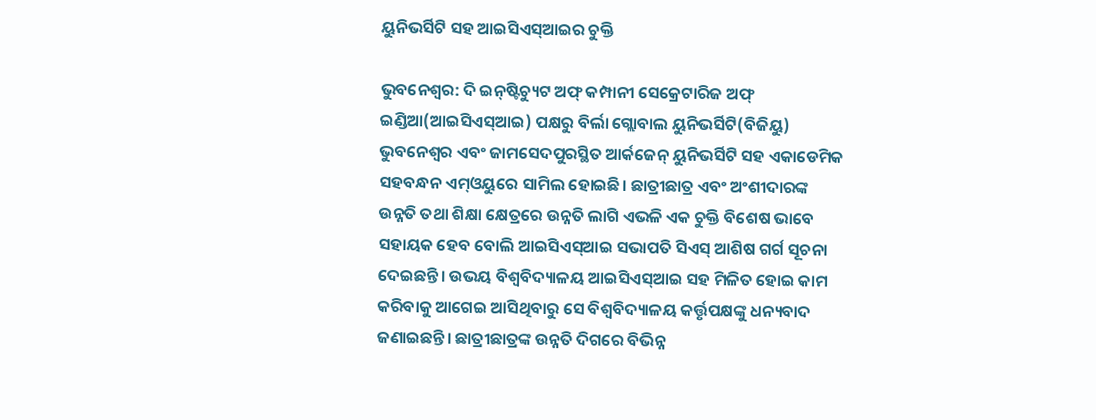ୟୁନିଭର୍ସିଟି ସହ ଆଇସିଏସ୍‌ଆଇର ଚୁକ୍ତି

ଭୁବନେଶ୍ୱର: ଦି ଇନ୍‌ଷ୍ଟିଚ୍ୟୁଟ ଅଫ୍‌ କମ୍ପାନୀ ସେକ୍ରେଟାରିଜ ଅଫ୍‌ ଇଣ୍ଡିଆ(ଆଇସିଏସ୍‌ଆଇ) ପକ୍ଷରୁ ବିର୍ଲା ଗ୍ଲୋବାଲ ୟୁନିଭର୍ସିଟି(ବିଜିୟୁ) ଭୁବନେଶ୍ୱର ଏବଂ ଜାମସେଦପୁରସ୍ଥିତ ଆର୍କଜେନ୍‌ ୟୁନିଭର୍ସିଟି ସହ ଏକାଡେମିକ ସହବନ୍ଧନ ଏମ୍‌ଓୟୁରେ ସାମିଲ ହୋଇଛି। ଛାତ୍ରୀଛାତ୍ର ଏବଂ ଅଂଶୀଦାରଙ୍କ ଉନ୍ନତି ତଥା ଶିକ୍ଷା କ୍ଷେତ୍ରରେ ଉନ୍ନତି ଲାଗି ଏଭଳି ଏକ ଚୁକ୍ତି ବିଶେଷ ଭାବେ ସହାୟକ ହେବ ବୋଲି ଆଇସିଏସ୍‌ଆଇ ସଭାପତି ସିଏସ୍‌ ଆଶିଷ ଗର୍ଗ ସୂଚନା ଦେଇଛନ୍ତି। ଉଭୟ ବିଶ୍ୱବିଦ୍ୟାଳୟ ଆଇସିଏସ୍‌ଆଇ ସହ ମିଳିତ ହୋଇ କାମ କରିବାକୁ ଆଗେଇ ଆସିଥିବାରୁ ସେ ବିଶ୍ୱବିଦ୍ୟାଳୟ କର୍ତ୍ତୃପକ୍ଷଙ୍କୁ ଧନ୍ୟବାଦ ଜଣାଇଛନ୍ତି। ଛାତ୍ରୀଛାତ୍ରଙ୍କ ଉନ୍ନତି ଦିଗରେ ବିଭିନ୍ନ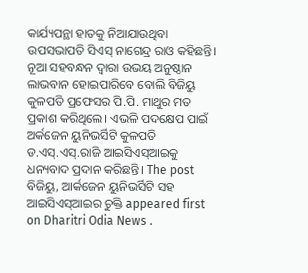କାର୍ଯ୍ୟପନ୍ଥା ହାତକୁ ନିଆଯାଉଥିବା ଉପସଭାପତି ସିଏସ୍‌ ନାଗେନ୍ଦ୍ର ରାଓ କହିଛନ୍ତି। ନୂଆ ସହବନ୍ଧନ ଦ୍ୱାରା ଉଭୟ ଅନୁଷ୍ଠାନ ଲାଭବାନ ହୋଇପାରିବେ ବୋଲି ବିଜିୟୁ କୁଳପତି ପ୍ରଫେସର ପି.ପି. ମାଥୁର ମତ ପ୍ରକାଶ କରିଥିଲେ। ଏଭଳି ପଦକ୍ଷେପ ପାଇଁ ଅର୍କଜେନ ୟୁନିଭର୍ସିଟି କୁଳପତି ଡ.ଏସ୍‌.ଏସ୍‌.ରାଜି ଆଇସିଏସ୍‌ଆଇକୁ ଧନ୍ୟବାଦ ପ୍ରଦାନ କରିଛନ୍ତି। The post ବିଜିୟୁ, ଆର୍କଜେନ ୟୁନିଭର୍ସିଟି ସହ ଆଇସିଏସ୍‌ଆଇର ଚୁକ୍ତି appeared first on Dharitri Odia News .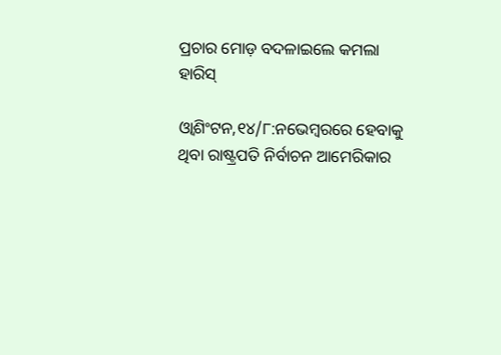ପ୍ରଚାର ମୋଡ଼ ବଦଳାଇଲେ କମଲା ହାରିସ୍‌

ଓ୍ବାଶିଂଟନ,୧୪/୮:ନଭେମ୍ବରରେ ହେବାକୁ ଥିବା ରାଷ୍ଟ୍ରପତି ନିର୍ବାଚନ ଆମେରିକାର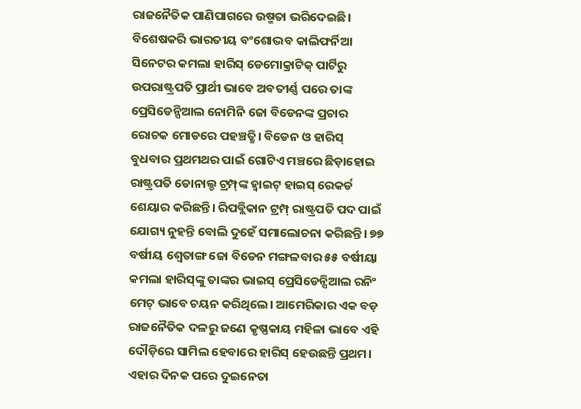ରାଜନୈତିକ ପାଣିପାଗରେ ଉଷ୍ମତା ଭରିଦେଇଛି। ବିଶେଷକରି ଭାରତୀୟ ବଂଶୋଦ୍ଭବ କାଲିଫର୍ନିଆ ସିନେଟର କମଲା ହାରିସ୍‌ ଡେମୋକ୍ରାଟିକ୍‌ ପାର୍ଟିରୁ ଉପରାଷ୍ଟ୍ରପତି ପ୍ରାର୍ଥୀ ଭାବେ ଅବତୀର୍ଣ୍ଣ ପରେ ତାଙ୍କ ପ୍ରେସିଡେନ୍ସିଆଲ ନୋମିନି ଜୋ ବିଡେନଙ୍କ ପ୍ରଚାର ରୋଚକ ମୋଡରେ ପହଞ୍ଚତ୍ଛି। ବିଡେନ ଓ ହାରିସ୍‌ ବୁଧବାର ପ୍ରଥମଥର ପାଇଁ ଗୋଟିଏ ମଞ୍ଚରେ ଛିଡ଼ାହୋଇ ରାଷ୍ଟ୍ରପତି ଡୋନାଲ୍ଡ ଟ୍ରମ୍ପ୍‌ଙ୍କ ହ୍ବାଇଟ୍‌ ହାଇସ୍‌ ରେକର୍ଡ ଶେୟାର କରିଛନ୍ତି। ରିପବ୍ଲିକାନ ଟ୍ରମ୍ପ୍‌ ରାଷ୍ଟ୍ରପତି ପଦ ପାଇଁ ଯୋଗ୍ୟ ନୁହନ୍ତି ବୋଲି ଦୁହେଁ ସମାଲୋଚନା କରିଛନ୍ତି। ୭୭ ବର୍ଷୀୟ ଶ୍ୱେତାଙ୍ଗ ଜୋ ବିଡେନ ମଙ୍ଗଳବାର ୫୫ ବର୍ଷୀୟା କମଲା ହାରିସ୍‌ଙ୍କୁ ତାଙ୍କର ଭାଇସ୍‌ ପ୍ରେସିଡେନ୍ସିଆଲ ରନିଂ ମେଟ୍‌ ଭାବେ ଚୟନ କରିଥିଲେ। ଆମେରିକାର ଏକ ବଡ଼ ରାଜନୈତିକ ଦଳରୁ ଜଣେ କୃଷ୍ଣକାୟ ମହିଳା ଭାବେ ଏହି ଦୌଡ଼ିରେ ସାମିଲ ହେବାରେ ହାରିସ୍‌ ହେଉଛନ୍ତି ପ୍ରଥମ। ଏହାର ଦିନକ ପରେ ଦୁଇନେତା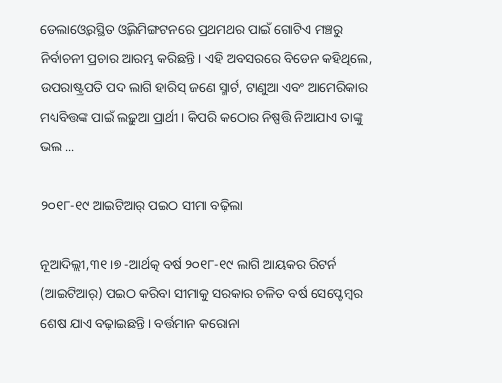ଡେଲାଓ୍ବେରସ୍ଥିତ ଓ୍ବିଲମିଙ୍ଗଟନରେ ପ୍ରଥମଥର ପାଇଁ ଗୋଟିଏ ମଞ୍ଚରୁ ନିର୍ବାଚନୀ ପ୍ରଚାର ଆରମ୍ଭ କରିଛନ୍ତି। ଏହି ଅବସରରେ ବିଡେନ କହିଥିଲେ, ଉପରାଷ୍ଟ୍ରପତି ପଦ ଲାଗି ହାରିସ୍‌ ଜଣେ ସ୍ମାର୍ଟ, ଟାଣୁଆ ଏବଂ ଆମେରିକାର ମଧ୍ୟବିତ୍ତଙ୍କ ପାଇଁ ଲଢ଼ୁଆ ପ୍ରାର୍ଥୀ। କିପରି କଠୋର ନିଷ୍ପତ୍ତି ନିଆଯାଏ ତାଙ୍କୁ ଭଲ ...

୨୦୧୮-୧୯ ଆଇଟିଆର୍‌ ପଇଠ ସୀମା ବଢ଼ିଲା

ନୂଆଦିଲ୍ଲୀ,୩୧।୭ -ଆର୍ଥତ୍କ ବର୍ଷ ୨୦୧୮-୧୯ ଲାଗି ଆୟକର ରିଟର୍ନ (ଆଇଟିଆର୍‌) ପଇଠ କରିବା ସୀମାକୁ ସରକାର ଚଳିତ ବର୍ଷ ସେପ୍ଟେମ୍ବର ଶେଷ ଯାଏ ବଢ଼ାଇଛନ୍ତି। ବର୍ତ୍ତମାନ କରୋନା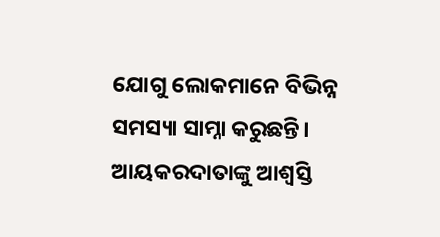ଯୋଗୁ ଲୋକମାନେ ବିଭିନ୍ନ ସମସ୍ୟା ସାମ୍ନା କରୁଛନ୍ତି। ଆୟକରଦାତାଙ୍କୁ ଆଶ୍ୱସ୍ତି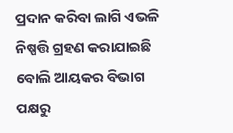ପ୍ରଦାନ କରିବା ଲାଗି ଏଭଳି ନିଷ୍ପତ୍ତି ଗ୍ରହଣ କରାଯାଇଛି ବୋଲି ଆୟକର ବିଭାଗ ପକ୍ଷରୁ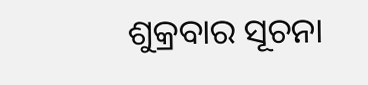ଶୁକ୍ରବାର ସୂଚନା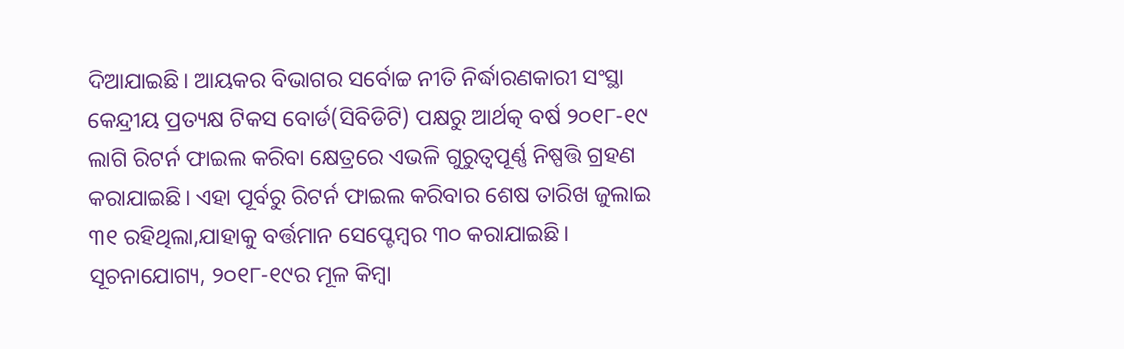ଦିଆଯାଇଛି। ଆୟକର ବିଭାଗର ସର୍ବୋଚ୍ଚ ନୀତି ନିର୍ଦ୍ଧାରଣକାରୀ ସଂସ୍ଥା କେନ୍ଦ୍ରୀୟ ପ୍ରତ୍ୟକ୍ଷ ଟିକସ ବୋର୍ଡ(ସିବିଡିଟି) ପକ୍ଷରୁ ଆର୍ଥତ୍କ ବର୍ଷ ୨୦୧୮-୧୯ ଲାଗି ରିଟର୍ନ ଫାଇଲ କରିବା କ୍ଷେତ୍ରରେ ଏଭଳି ଗୁରୁତ୍ୱପୂର୍ଣ୍ଣ ନିଷ୍ପତ୍ତି ଗ୍ରହଣ କରାଯାଇଛି। ଏହା ପୂର୍ବରୁ ରିଟର୍ନ ଫାଇଲ କରିବାର ଶେଷ ତାରିଖ ଜୁଲାଇ ୩୧ ରହିଥିଲା,ଯାହାକୁ ବର୍ତ୍ତମାନ ସେପ୍ଟେମ୍ବର ୩୦ କରାଯାଇଛି। ସୂଚନାଯୋଗ୍ୟ, ୨୦୧୮-୧୯ର ମୂଳ କିମ୍ବା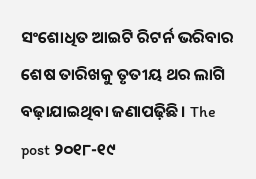ସଂଶୋଧିତ ଆଇଟି ରିଟର୍ନ ଭରିବାର ଶେଷ ତାରିଖକୁ ତୃତୀୟ ଥର ଲାଗି ବଢ଼ାଯାଇଥିବା ଜଣାପଢ଼ିଛି। The post ୨୦୧୮-୧୯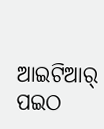ଆଇଟିଆର୍‌ ପଇଠ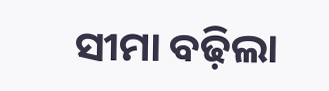ସୀମା ବଢ଼ିଲା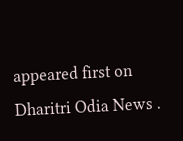appeared first on Dharitri Odia News .